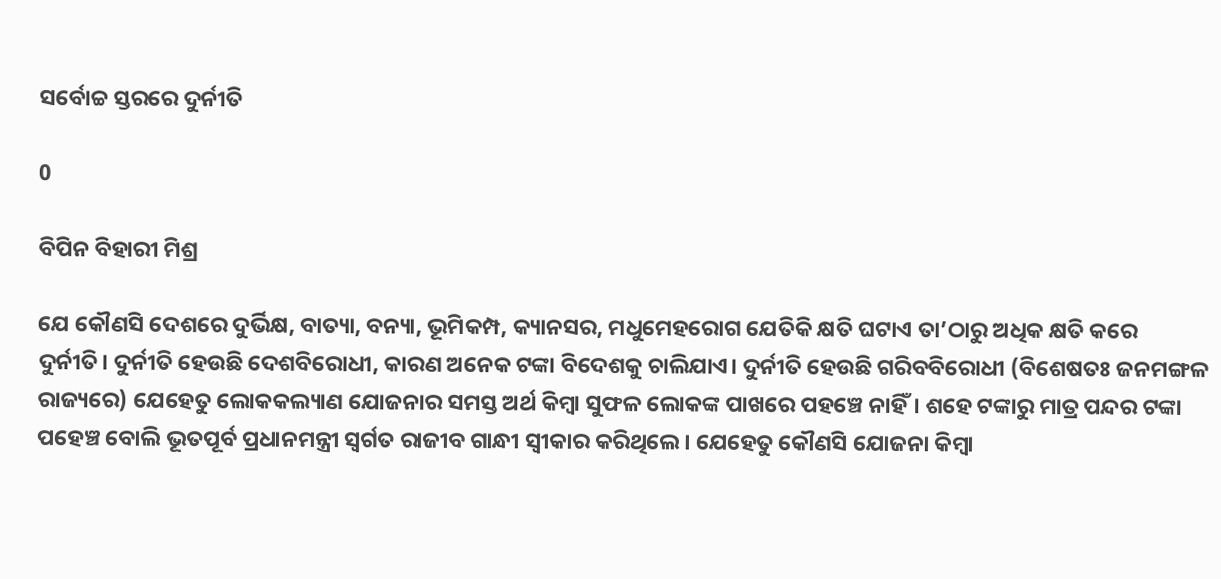ସର୍ବୋଚ୍ଚ ସ୍ତରରେ ଦୁର୍ନୀତି

0

ବିପିନ ବିହାରୀ ମିଶ୍ର

ଯେ କୌଣସି ଦେଶରେ ଦୁର୍ଭିକ୍ଷ, ବାତ୍ୟା, ବନ୍ୟା, ଭୂମିକମ୍ପ, କ୍ୟାନସର, ମଧୁମେହରୋଗ ଯେତିକି କ୍ଷତି ଘଟାଏ ତା’ଠାରୁ ଅଧିକ କ୍ଷତି କରେ ଦୁର୍ନୀତି। ଦୁର୍ନୀତି ହେଉଛି ଦେଶବିରୋଧୀ, କାରଣ ଅନେକ ଟଙ୍କା ବିଦେଶକୁ ଚାଲିଯାଏ। ଦୁର୍ନୀତି ହେଉଛି ଗରିବବିରୋଧୀ (ବିଶେଷତଃ ଜନମଙ୍ଗଳ ରାଜ୍ୟରେ) ଯେହେତୁ ଲୋକକଲ୍ୟାଣ ଯୋଜନାର ସମସ୍ତ ଅର୍ଥ କିମ୍ବା ସୁଫଳ ଲୋକଙ୍କ ପାଖରେ ପହଞ୍ଚେ ନାହିଁ। ଶହେ ଟଙ୍କାରୁ ମାତ୍ର ପନ୍ଦର ଟଙ୍କା ପହ‌େ‌ଞ୍ଚ ବୋଲି ଭୂତପୂର୍ବ ପ୍ରଧାନମନ୍ତ୍ରୀ ସ୍ବର୍ଗତ ରାଜୀବ ଗାନ୍ଧୀ ସ୍ବୀକାର କରିଥିଲେ। ଯେହେତୁ କୌଣସି ଯୋଜନା କିମ୍ବା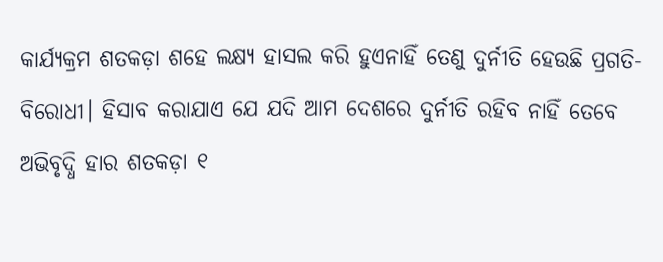କାର୍ଯ୍ୟକ୍ରମ ଶତକଡ଼ା ଶହେ ଲକ୍ଷ୍ୟ ହାସଲ କରି ହୁଏନାହିଁ ତେଣୁ ଦୁର୍ନୀତି ହେଉଛି ପ୍ରଗତି-ବିରୋଧୀ। ହିସାବ କରାଯାଏ ଯେ ଯଦି ଆମ ଦେଶରେ ଦୁର୍ନୀତି ରହିବ ନାହିଁ ତେବେ ଅଭିବୃଦ୍ଧି ହାର ଶତକଡ଼ା ୧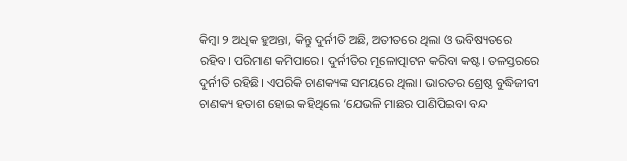କିମ୍ବା ୨ ଅଧିକ ହୁଅନ୍ତା, କିନ୍ତୁ ଦୁର୍ନୀତି ଅଛି, ଅତୀତରେ ଥିଲା ଓ ଭବିଷ୍ୟତରେ ରହିବ। ପରିମାଣ କମିପାରେ। ଦୁର୍ନୀତିର ମୂଳୋତ୍ପାଟନ କରିବା କଷ୍ଟ। ତଳସ୍ତରରେ ଦୁର୍ନୀତି ରହିଛି। ଏପରିକି ଚାଣକ୍ୟଙ୍କ ସମୟରେ ଥିଲା। ଭାରତର ଶ୍ରେଷ୍ଠ ବୁଦ୍ଧିଜୀବୀ ଚାଣକ୍ୟ ହତାଶ ହୋଇ କହିଥିଲେ ‘ଯେଭଳି ମାଛର ପାଣିପିଇବା ବନ୍ଦ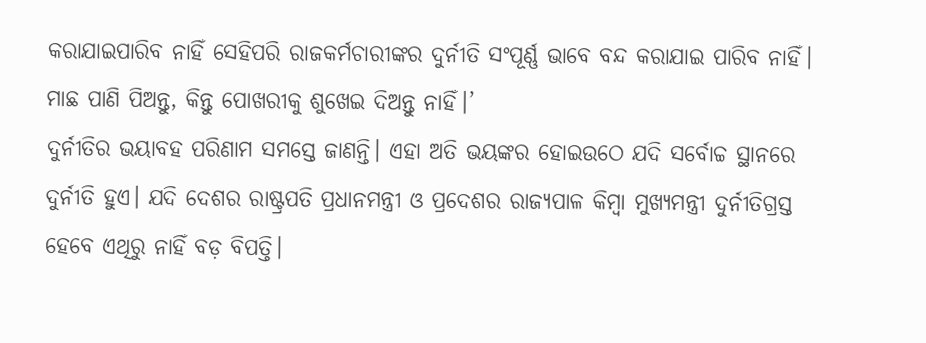କରାଯାଇପାରିବ ନାହିଁ ସେହିପରି ରାଜକର୍ମଚାରୀଙ୍କର ଦୁର୍ନୀତି ସଂପୂର୍ଣ୍ଣ ଭାବେ ବନ୍ଦ କରାଯାଇ ପାରିବ ନାହିଁ। ମାଛ ପାଣି ପିଅନ୍ତୁ, କିନ୍ତୁ ପୋଖରୀକୁ ଶୁଖେଇ ଦିଅନ୍ତୁ ନାହିଁ।’
ଦୁର୍ନୀତିର ଭୟାବହ ପରିଣାମ ସମସ୍ତେ ଜାଣନ୍ତି। ଏହା ଅତି ଭୟଙ୍କର ହୋଇଉଠେ ଯଦି ସର୍ବୋଚ୍ଚ ସ୍ଥାନରେ ଦୁର୍ନୀତି ହୁଏ। ଯଦି ଦେଶର ରାଷ୍ଟ୍ରପତି ପ୍ରଧାନମନ୍ତ୍ରୀ ଓ ପ୍ରଦେଶର ରାଜ୍ୟପାଳ କିମ୍ବା ମୁଖ୍ୟମନ୍ତ୍ରୀ ଦୁର୍ନୀତିଗ୍ରସ୍ତ ହେବେ ଏଥିରୁ ନାହିଁ ବଡ଼ ବିପତ୍ତି।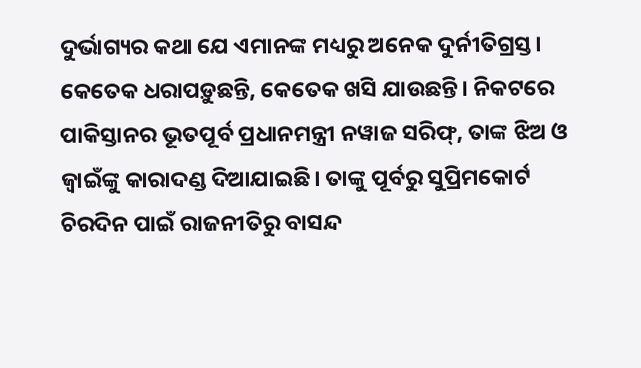ଦୁର୍ଭାଗ୍ୟର କଥା ଯେ ଏମାନଙ୍କ ମଧ୍ୟରୁ ଅନେକ ଦୁର୍ନୀତିଗ୍ରସ୍ତ। କେତେକ ଧରାପଡ଼ୁଛନ୍ତି, କେତେକ ଖସି ଯାଉଛନ୍ତି। ନିକଟରେ ପାକିସ୍ତାନର ଭୂତପୂର୍ବ ପ୍ରଧାନମନ୍ତ୍ରୀ ନୱାଜ ସରିଫ୍‌, ତାଙ୍କ ଝିଅ ଓ ଜ୍ବାଇଁଙ୍କୁ କାରାଦଣ୍ଡ ଦିଆଯାଇଛି। ତାଙ୍କୁ ପୂର୍ବରୁ ସୁପ୍ରିମକୋର୍ଟ ଚିରଦିନ ପାଇଁ ରାଜନୀତିରୁ ବାସନ୍ଦ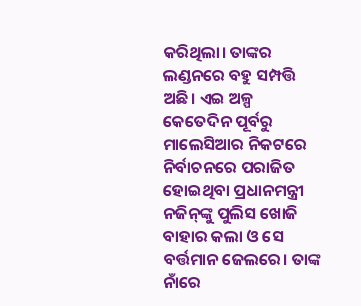କରିଥିଲା। ତାଙ୍କର ଲଣ୍ଡନରେ ବହୁ ସମ୍ପତ୍ତି ଅଛି। ଏଇ ଅଳ୍ପ କେତେଦିନ ପୂର୍ବରୁ ମାଲେସିଆର ନିକଟରେ ନିର୍ବାଚନରେ ପରାଜିତ ହୋଇଥିବା ପ୍ରଧାନମନ୍ତ୍ରୀ ନଜିନ୍‌ଙ୍କୁ ପୁଲିସ ଖୋଜି ବାହାର କଲା ଓ ସେ ବର୍ତ୍ତମାନ ଜେଲରେ। ତାଙ୍କ ନାଁରେ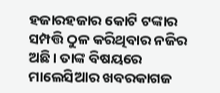ହଜାରହଜାର କୋଟି ଟଙ୍କାର ସମ୍ପତ୍ତି ଠୁଳ କରିଥିବାର ନଜିର ଅଛି। ତାଙ୍କ ବିଷୟରେ ମାଲେସିଆର ଖବରକାଗଜ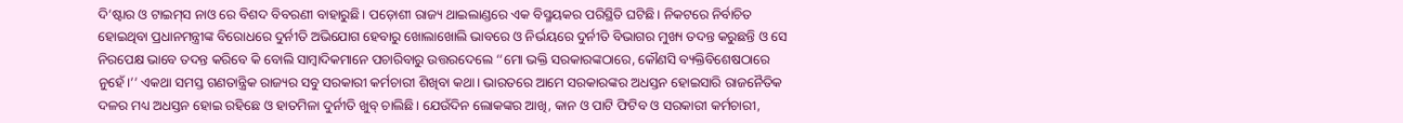ଦି’ଷ୍ଟାର ଓ ଟାଇମ୍‌ସ ନାଓ ରେ ବିଶଦ ବିବରଣୀ ବାହାରୁଛି। ପଡ଼ୋଶୀ ରାଜ୍ୟ ଥାଇଲାଣ୍ଡରେ ଏକ ବିସ୍ମୟକର ପରିସ୍ଥିତି ଘଟିଛି। ନିକଟରେ ନିର୍ବାଚିତ ହୋଇଥିବା ପ୍ରଧାନମନ୍ତ୍ରୀଙ୍କ ବିରୋଧରେ ଦୁର୍ନୀତି ଅଭିଯୋଗ ହେବାରୁ ଖୋଲାଖୋଲି ଭାବରେ ଓ ନିର୍ଭୟରେ ଦୁର୍ନୀତି ବିଭାଗର ମୁଖ୍ୟ ତଦନ୍ତ କରୁଛନ୍ତି ଓ ସେ ନିରପେକ୍ଷ ଭାବେ ତଦନ୍ତ କରିବେ କି ବୋଲି ସାମ୍ବାଦିକମାନେ ପଚାରିବାରୁ ଉତ୍ତରଦେଲେ ‘‘ମୋ ଭକ୍ତି ସରକାରଙ୍କଠାରେ, କୌଣସି ବ୍ୟକ୍ତିବିଶେଷଠାରେ ନୁହେଁ।’’ ଏକଥା ସମସ୍ତ ଗଣତାନ୍ତ୍ରିକ ରାଜ୍ୟର ସବୁ ସରକାରୀ କର୍ମଚାରୀ ଶିଖିବା କଥା। ଭାରତରେ ଆମେ ସରକାରଙ୍କର ଅଧସ୍ତନ ହୋଇସାରି ରାଜନୈତିକ ଦଳର ମଧ୍ୟ ଅଧସ୍ତନ ହୋଇ ରହିଛେ ଓ ହାତମିଳା ଦୁର୍ନୀତି ଖୁବ୍‌ ଚାଲିଛି। ଯେଉଁଦିନ ଲୋକଙ୍କର ଆଖି, କାନ ଓ ପାଟି ଫିଟିବ ଓ ସରକାରୀ କର୍ମଚାରୀ,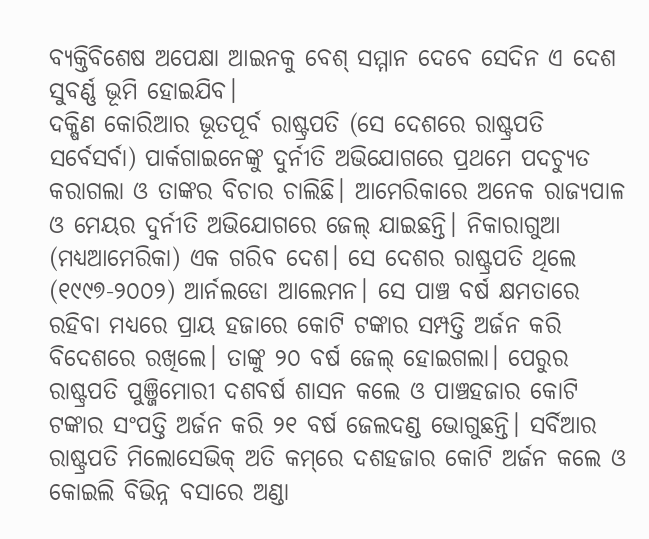ବ୍ୟକ୍ତିବିଶେଷ ଅପେକ୍ଷା ଆଇନକୁ ବେଶ୍‌ ସମ୍ମାନ ଦେବେ ସେଦିନ ଏ ଦେଶ ସୁବର୍ଣ୍ଣ ଭୂମି ହୋଇଯିବ।
ଦକ୍ଷିଣ କୋରିଆର ଭୂତପୂର୍ବ ରାଷ୍ଟ୍ରପତି (ସେ ଦେଶରେ ରାଷ୍ଟ୍ରପତି ସର୍ବେସର୍ବା) ପାର୍କଗାଇନେଙ୍କୁ ଦୁର୍ନୀତି ଅଭିଯୋଗରେ ପ୍ରଥମେ ପଦଚ୍ୟୁତ କରାଗଲା ଓ ତାଙ୍କର ବିଚାର ଚାଲିଛି। ଆମେରିକାରେ ଅନେକ ରାଜ୍ୟପାଳ ଓ ମେୟର ଦୁର୍ନୀତି ଅଭିଯୋଗରେ ଜେଲ୍‌ ଯାଇଛନ୍ତି। ନିକାରାଗୁଆ (ମଧ୍ୟଆମେରିକା) ଏକ ଗରିବ ଦେଶ। ସେ ଦେଶର ରାଷ୍ଟ୍ରପତି ଥିଲେ (୧୯୯୭-୨୦୦୨) ଆର୍ନଲଡୋ ଆଲେମନ। ସେ ପାଞ୍ଚ ବର୍ଷ କ୍ଷମତାରେ ରହିବା ମଧ୍ୟରେ ପ୍ରାୟ ହଜାରେ କୋଟି ଟଙ୍କାର ସମ୍ପତ୍ତି ଅର୍ଜନ କରି ବିଦେଶରେ ରଖିଲେ। ତାଙ୍କୁ ୨୦ ବର୍ଷ ଜେଲ୍‌ ହୋଇଗଲା। ପେରୁର ରାଷ୍ଟ୍ରପତି ପୁଞ୍ଜିମୋରୀ ଦଶବର୍ଷ ଶାସନ କଲେ ଓ ପାଞ୍ଚହଜାର କୋଟି ଟଙ୍କାର ସଂପତ୍ତି ଅର୍ଜନ କରି ୨୧ ବର୍ଷ ଜେଲଦଣ୍ଡ ଭୋଗୁଛନ୍ତି। ସର୍ବିଆର ରାଷ୍ଟ୍ରପତି ମିଲୋସେଭିକ୍‌ ଅତି କମ୍‌ରେ ଦଶହଜାର କୋଟି ଅର୍ଜନ କଲେ ଓ କୋଇଲି ବିଭିନ୍ନ ବସାରେ ଅଣ୍ଡା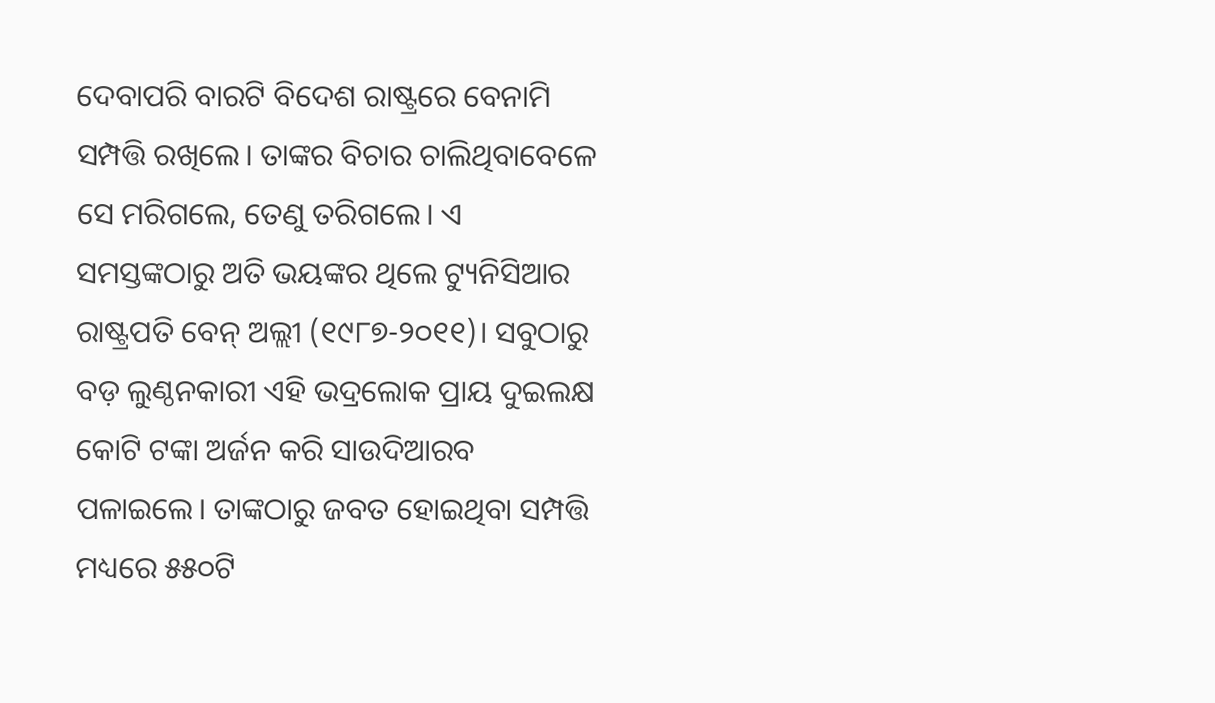ଦେବାପରି ବାରଟି ବିଦେଶ ରାଷ୍ଟ୍ରରେ ବେନାମି ସମ୍ପତ୍ତି ରଖିଲେ। ତାଙ୍କର ବିଚାର ଚାଲିଥିବାବେଳେ ସେ ମରିଗଲେ, ତେଣୁ ତରିଗଲେ। ଏ ସମସ୍ତଙ୍କଠାରୁ ଅତି ଭୟଙ୍କର ଥିଲେ ଟ୍ୟୁନିସିଆର ରାଷ୍ଟ୍ରପତି ବେନ୍‌ ଅଲ୍ଲୀ (୧୯୮୭-୨୦୧୧)। ସବୁଠାରୁ ବଡ଼ ଲୁଣ୍ଠନକାରୀ ଏହି ଭଦ୍ରଲୋକ ପ୍ରାୟ ଦୁଇଲକ୍ଷ କୋଟି ଟଙ୍କା ଅର୍ଜନ କରି ସାଉଦିଆରବ ପଳାଇଲେ। ତାଙ୍କଠାରୁ ଜବତ ହୋଇଥିବା ସମ୍ପତ୍ତି ମଧ୍ୟରେ ୫୫୦ଟି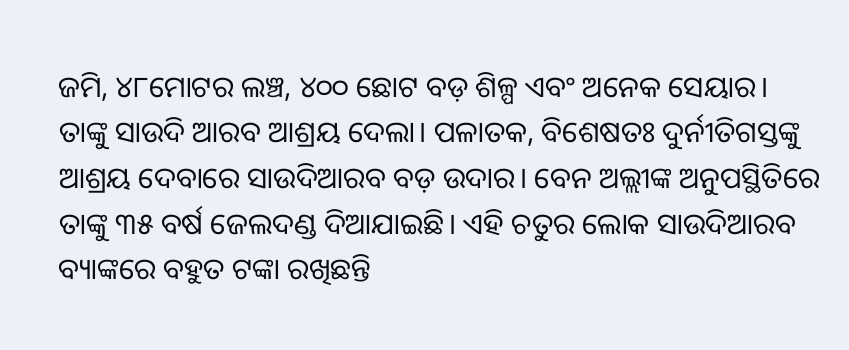ଜମି, ୪୮ମୋଟର ଲଞ୍ଚ, ୪୦୦ ଛୋଟ ବଡ଼ ଶିଳ୍ପ ଏବଂ ଅନେକ ସେୟାର। ତାଙ୍କୁ ସାଉଦି ଆରବ ଆଶ୍ରୟ ଦେଲା। ପଳାତକ, ବିଶେଷତଃ ଦୁର୍ନୀତିଗସ୍ତଙ୍କୁ ଆଶ୍ରୟ ଦେବାରେ ସାଉଦିଆରବ ବଡ଼ ଉଦାର। ବେନ ଅଲ୍ଲୀଙ୍କ ଅନୁପସ୍ଥିତିରେ ତାଙ୍କୁ ୩୫ ବର୍ଷ ଜେଲଦଣ୍ଡ ଦିଆଯାଇଛି। ଏହି ଚତୁର ଲୋକ ସାଉଦିଆରବ ବ୍ୟାଙ୍କରେ ବହୁତ ଟଙ୍କା ରଖିଛନ୍ତି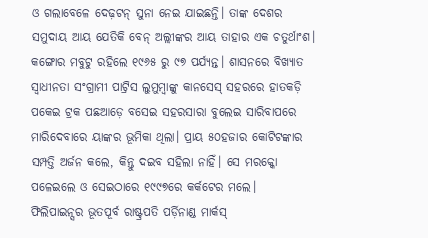ଓ ଗଲାବେଳେ ଦେଢ଼ଟନ୍‌ ସୁନା ନେଇ ଯାଇଛନ୍ତି। ତାଙ୍କ ଦେଶର ସମୁଦାୟ ଆୟ ଯେତିକି ବେନ୍‌ ଅଲ୍ଲୀଙ୍କର ଆୟ ତାହାର ଏକ ଚତୁର୍ଥାଂଶ।
କଙ୍ଗୋର ମବୁଟୁ ରହିଲେ ୧୯୬୫ ରୁ ୯୭ ପର୍ଯ୍ୟନ୍ତ। ଶାସନରେ ବିଖ୍ୟାତ ସ୍ବାଧୀନତା ସଂଗ୍ରାମୀ ପାଟ୍ରିସ ଲୁମୁମ୍ବାଙ୍କୁ କାନସେସ୍‌ ସହରରେ ହାତକଡ଼ି ପକେଇ ଟ୍ରକ ପଛଆଡ଼େ ବସେଇ ସହରସାରା ବୁଲେଇ ସାରିବାପରେ ମାରିଦେବାରେ ୟାଙ୍କର ଭୂମିକା ଥିଲା। ପ୍ରାୟ ୫୦ହଜାର କୋଟିଟଙ୍କାର ସମ୍ପତ୍ତି ଅର୍ଜନ କଲେ, କିନ୍ତୁ ଦଇବ ସହିଲା ନାହିଁ। ସେ ମରକ୍କୋ ପଳେଇଲେ ଓ ସେଇଠାରେ ୧୯୯୭ରେ କର୍କଟ‌େ‌‌ର ମଲେ।
ଫିଲିପାଇନ୍ସର ଭୂତପୂର୍ବ ରାଷ୍ଟ୍ରପତି ପର୍ଡ଼ିନାଣ୍ଡ ମାର୍କସ୍‌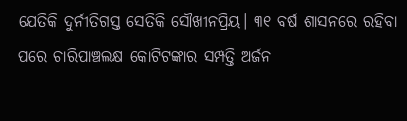ଯେତିକି ଦୁର୍ନୀତିଗସ୍ତ ସେତିକି ସୌଖୀନପ୍ରିୟ। ୩୧ ବର୍ଷ ଶାସନରେ ରହିବା ପରେ ଚାରିପାଞ୍ଚଲକ୍ଷ କୋଟିଟଙ୍କାର ସମ୍ପତ୍ତି ଅର୍ଜନ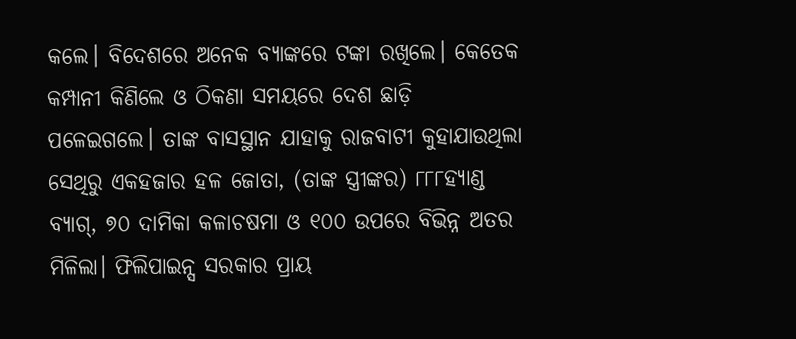କଲେ। ବିଦେଶରେ ଅନେକ ବ୍ୟାଙ୍କରେ ଟଙ୍କା ରଖିଲେ। କେତେକ କମ୍ପାନୀ କିଣିଲେ ଓ ଠିକଣା ସମୟରେ ଦେଶ ଛାଡ଼ି ପଳେଇଗଲେ। ତାଙ୍କ ବାସସ୍ଥାନ ଯାହାକୁ ରାଜବାଟୀ କୁହାଯାଉଥିଲା ସେଥିରୁ ଏକହଜାର ହଳ ଜୋତା, (ତାଙ୍କ ସ୍ତ୍ରୀଙ୍କର) ୮୮୮ହ୍ୟାଣ୍ଡ ବ୍ୟାଗ୍‌, ୭୦ ଦାମିକା କଳାଚଷମା ଓ ୧୦୦ ଉପରେ ବିଭିନ୍ନ ଅତର ମିଳିଲା। ଫିଲିପାଇନ୍ସ ସରକାର ପ୍ରାୟ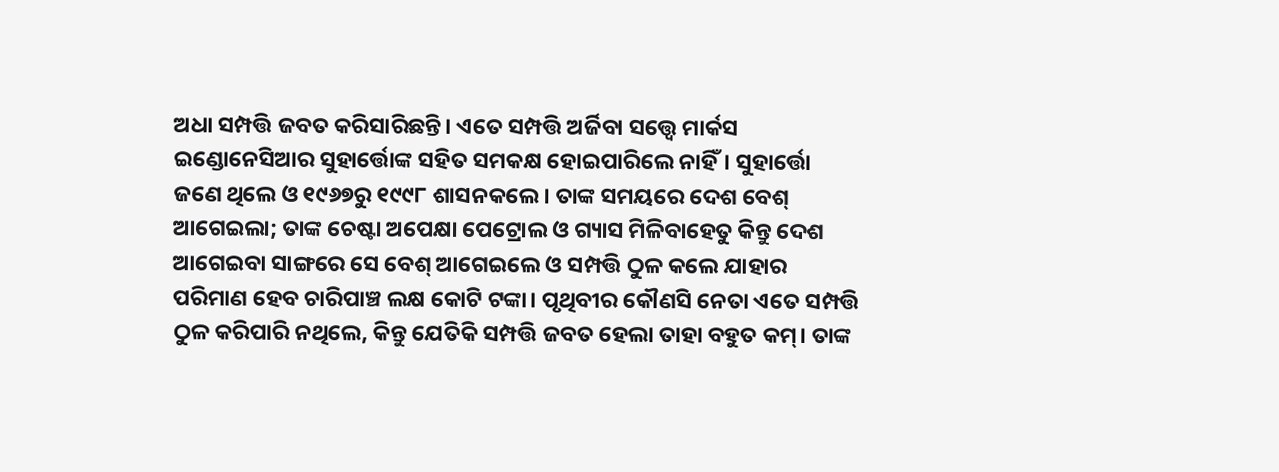ଅଧା ସମ୍ପତ୍ତି ଜବତ କରିସାରିଛନ୍ତି। ଏତେ ସମ୍ପତ୍ତି ଅର୍ଜିବା ସତ୍ତ୍ବେ ମାର୍କସ ଇଣ୍ଡୋନେସିଆର ସୁହାର୍ତ୍ତୋଙ୍କ ସହିତ ସମକକ୍ଷ ହୋଇପାରିଲେ ନାହିଁ। ସୁହାର୍ତ୍ତୋ ଜଣେ ଥିଲେ ଓ ୧୯୬୭ରୁ ୧୯୯୮ ଶାସନକଲେ। ତାଙ୍କ ସମୟରେ ଦେଶ ବେଶ୍‌ ଆଗେଇଲା; ତାଙ୍କ ଚେଷ୍ଟା ଅପେକ୍ଷା ପେଟ୍ରୋଲ ଓ ଗ୍ୟାସ ମିଳିବାହେତୁ କିନ୍ତୁ ଦେଶ ଆଗେଇବା ସାଙ୍ଗରେ ସେ ବେଶ୍‌ ଆଗେଇଲେ ଓ ସମ୍ପତ୍ତି ଠୁଳ କଲେ ଯାହାର ପରିମାଣ ହେବ ଚାରିପାଞ୍ଚ ଲକ୍ଷ କୋଟି ଟଙ୍କା। ପୃଥିବୀର କୌଣସି ନେତା ଏତେ ସମ୍ପତ୍ତି ଠୁଳ କରିପାରି ନଥିଲେ, କିନ୍ତୁ ଯେତିକି ସମ୍ପତ୍ତି ଜବତ ହେଲା ତାହା ବହୁତ କମ୍‌। ତାଙ୍କ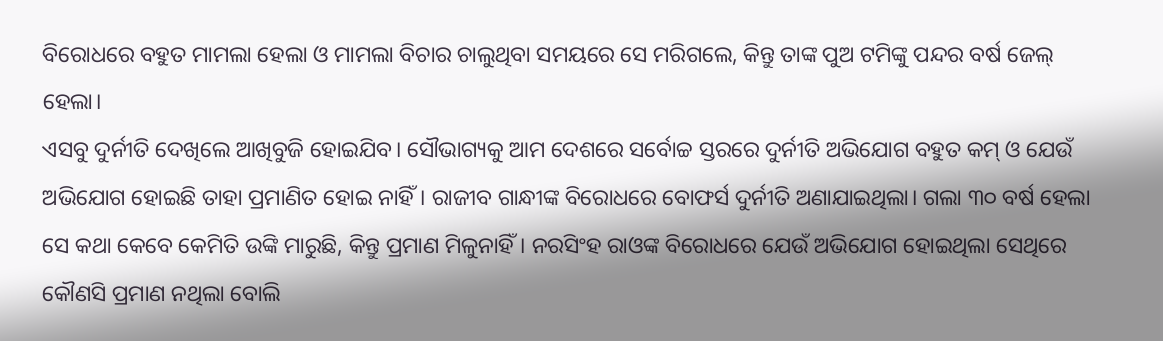ବିରୋଧରେ ବହୁତ ମାମଲା ହେଲା ଓ ମାମଲା ବିଚାର ଚାଲୁଥିବା ସମୟରେ ସେ ମରିଗଲେ, କିନ୍ତୁ ତାଙ୍କ ପୁଅ ଟମିଙ୍କୁ ପନ୍ଦର ବର୍ଷ ଜେଲ୍‌ ହେଲା।
ଏସବୁ ଦୁର୍ନୀତି ଦେଖିଲେ ଆଖିବୁଜି ହୋଇଯିବ। ସୌଭାଗ୍ୟକୁ ଆମ ଦେଶରେ ସର୍ବୋଚ୍ଚ ସ୍ତରରେ ଦୁର୍ନୀତି ଅଭିଯୋଗ ବହୁତ କମ୍‌ ଓ ଯେଉଁ ଅଭିଯୋଗ ହୋଇଛି ତାହା ପ୍ରମାଣିତ ହୋଇ ନାହିଁ। ରାଜୀବ ଗାନ୍ଧୀଙ୍କ ବିରୋଧରେ ବୋଫର୍ସ ଦୁର୍ନୀତି ଅଣାଯାଇଥିଲା। ଗଲା ୩୦ ବର୍ଷ ହେଲା ସେ କଥା କେବେ କେମିତି ଉଙ୍କି ମାରୁଛି, କିନ୍ତୁ ପ୍ରମାଣ ମିଳୁନାହିଁ। ନରସିଂହ ରାଓଙ୍କ ବିରୋଧରେ ଯେଉଁ ଅଭିଯୋଗ ହୋଇଥିଲା ସେଥିରେ କୌଣସି ପ୍ରମାଣ ନଥିଲା ବୋଲି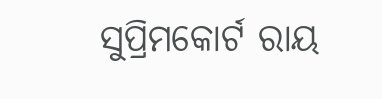ସୁପ୍ରିମକୋର୍ଟ ରାୟ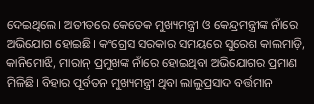ଦେଇଥିଲେ। ଅତୀତରେ କେତେକ ମୁଖ୍ୟମନ୍ତ୍ରୀ ଓ କେନ୍ଦ୍ରମନ୍ତ୍ରୀଙ୍କ ନାଁରେ ଅଭିଯୋଗ ହୋଇଛି। କଂଗ୍ରେସ ସରକାର ସମୟରେ ସୁରେଶ କାଲମାଡ଼ି, କାନିମୋଝି, ମାରାନ୍‌ ପ୍ରମୁଖଙ୍କ ନାଁରେ ହୋଇଥିବା ଅଭିଯୋଗର ପ୍ରମାଣ ମିଳିଛି। ବିହାର ପୂର୍ବତନ ମୁଖ୍ୟମନ୍ତ୍ରୀ ଥିବା ଲାଲୁପ୍ରସାଦ ବର୍ତ୍ତମାନ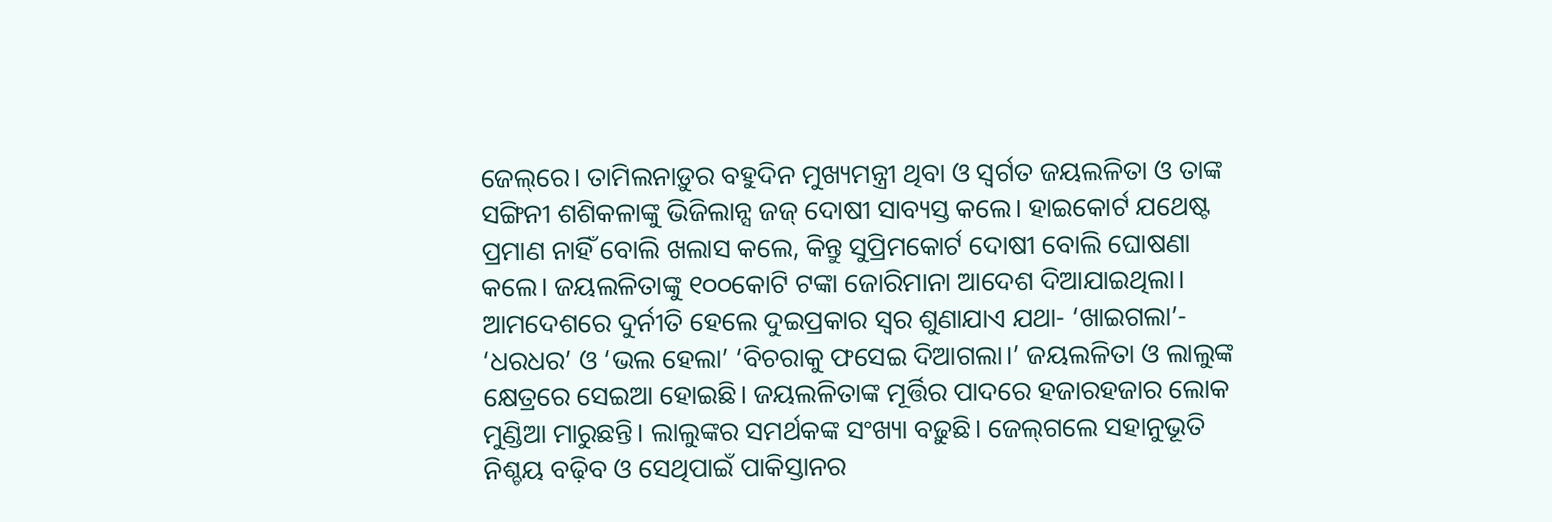ଜେଲ୍‌ରେ। ତାମିଲନାଡ଼ୁର ବହୁଦିନ ମୁଖ୍ୟମନ୍ତ୍ରୀ ଥିବା ଓ ସ୍ବର୍ଗତ ଜୟଲଳିତା ଓ ତାଙ୍କ ସଙ୍ଗିନୀ ଶଶିକଳାଙ୍କୁ ଭିଜିଲାନ୍ସ ଜଜ୍‌ ଦୋଷୀ ସାବ୍ୟସ୍ତ କଲେ। ହାଇକୋର୍ଟ ଯଥେଷ୍ଟ ପ୍ରମାଣ ନାହିଁ ବୋଲି ଖଲାସ କଲେ, କିନ୍ତୁ ସୁପ୍ରିମକୋର୍ଟ ଦୋଷୀ ବୋଲି ଘୋଷଣା କଲେ। ଜୟଲଳିତାଙ୍କୁ ୧୦୦କୋଟି ଟଙ୍କା ଜୋରିମାନା ଆଦେଶ ଦିଆଯାଇଥିଲା।
ଆମଦେଶରେ ଦୁର୍ନୀତି ହେଲେ ଦୁଇପ୍ରକାର ସ୍ବର ଶୁଣାଯାଏ ଯଥା- ‘ଖାଇଗଲା’- ‘ଧରଧର’ ଓ ‘ଭଲ ହେଲା’ ‘ବିଚରାକୁ ଫସେଇ ଦିଆଗଲା।’ ଜୟଲଳିତା ଓ ଲାଲୁଙ୍କ କ୍ଷେତ୍ରରେ ସେଇଆ ହୋଇଛି। ଜୟଲଳିତାଙ୍କ ମୂର୍ତ୍ତିର ପାଦରେ ହଜାରହଜାର ଲୋକ ମୁଣ୍ଡିଆ ମାରୁଛନ୍ତି। ଲାଲୁଙ୍କର ସମର୍ଥକଙ୍କ ସଂଖ୍ୟା ବଢ଼ୁଛି। ଜେଲ୍‌ଗଲେ ସହାନୁଭୂତି ନିଶ୍ଚୟ ବଢ଼ିବ ଓ ସେଥିପାଇଁ ପାକିସ୍ତାନର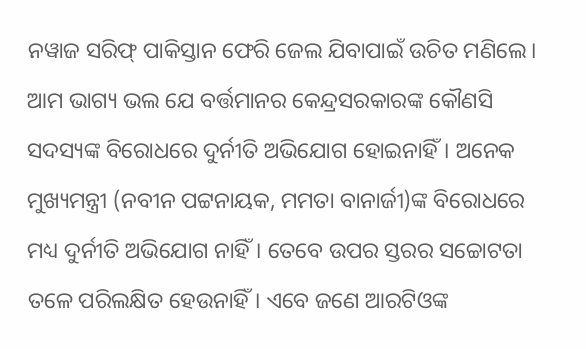ନୱାଜ ସରିଫ୍‌ ପାକିସ୍ତାନ ଫେରି ଜେଲ ଯିବାପାଇଁ ଉଚିତ ମଣିଲେ।
ଆମ ଭାଗ୍ୟ ଭଲ ଯେ ବର୍ତ୍ତମାନର କେନ୍ଦ୍ରସରକାରଙ୍କ କୌଣସି ସଦସ୍ୟଙ୍କ ବିରୋଧରେ ଦୁର୍ନୀତି ଅଭିଯୋଗ ହୋଇନାହିଁ। ଅନେକ ମୁଖ୍ୟମନ୍ତ୍ରୀ (ନବୀନ ପଟ୍ଟନାୟକ, ମମତା ବାନାର୍ଜୀ)ଙ୍କ ବିରୋଧରେ ମଧ୍ୟ ଦୁର୍ନୀତି ଅଭିଯୋଗ ନାହିଁ। ତେବେ ଉପର ସ୍ତରର ସଚ୍ଚୋଟତା ତଳେ ପରିଲକ୍ଷିତ ହେଉନାହିଁ। ଏବେ ଜଣେ ଆରଟିଓଙ୍କ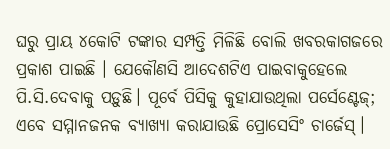ଘରୁ ପ୍ରାୟ ୪କୋଟି ଟଙ୍କାର ସମ୍ପତ୍ତି ମିଳିଛି ବୋଲି ଖବରକାଗଜରେ ପ୍ରକାଶ ପାଇଛି । ଯେକୌଣସି ଆଦେଶଟିଏ ପାଇବାକୁହେଲେ ପି.ସି.ଦେବାକୁ ପଡ଼ୁଛି। ପୂର୍ବେ ପିସିକୁ କୁହାଯାଉଥିଲା ପର୍ସେଣ୍ଟେଜ୍‌; ଏବେ ସମ୍ମାନଜନକ ବ୍ୟାଖ୍ୟା କରାଯାଉଛି ପ୍ରୋସେସିଂ ଚାର୍ଜେସ୍‌।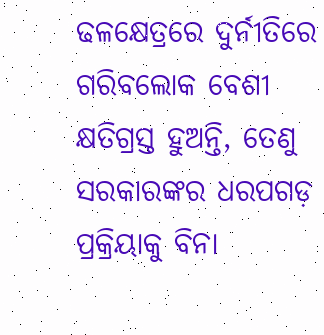ଢଳକ୍ଷେତ୍ରରେ ଦୁର୍ନୀତିରେ ଗରିବଲୋକ ବେଶୀ କ୍ଷତିଗ୍ରସ୍ତ ହୁଅନ୍ତି, ତେଣୁ ସରକାରଙ୍କର ଧରପଗଡ଼ ପ୍ରକ୍ରିୟାକୁ ବିନା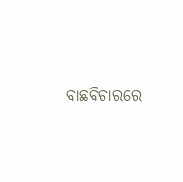ବାଛବିଚାରରେ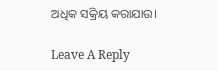ଅଧିକ ସକ୍ରିୟ କରାଯାଉ।

Leave A Reply